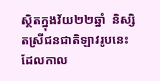ស្ថិតក្នុងវ័យ២២ឆ្នាំ  និស្សិតស្រីជនជាតិឡាវរូបនេះ ដែលកាល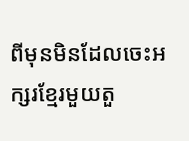ពីមុនមិនដែលចេះអក្សរខ្មែរមួយតួ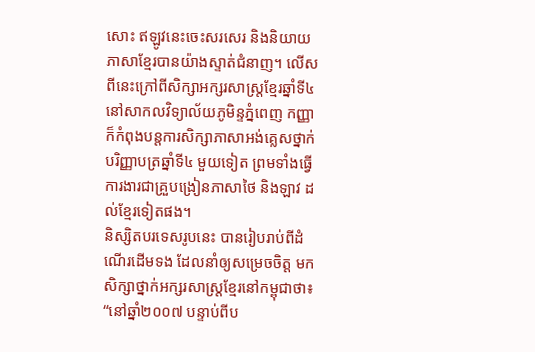សោះ ឥឡូវនេះចេះសរសេរ និងនិយាយភាសាខ្មែរបានយ៉ាងស្ទាត់ជំនាញ។ លើសពីនេះក្រៅពីសិក្សាអក្សរសាស្ត្រខ្មែរឆ្នាំទី៤នៅសាកលវិទ្យាល័យភូមិន្ទភ្នំពេញ កញ្ញាក៏កំពុងបន្តការសិក្សាភាសាអង់គ្លេសថ្នាក់បរិញ្ញាបត្រឆ្នាំទី៤ មួយទៀត ព្រមទាំងធ្វើការងារជាគ្រួបង្រៀនភាសាថៃ និងឡាវ ដល់ខ្មែរទៀតផង។
និស្សិតបរទេសរូបនេះ បានរៀបរាប់ពីដំណើរដើមទង ដែលនាំឲ្យសម្រេចចិត្ត មកសិក្សាថ្នាក់អក្សរសាស្ត្រខ្មែរនៅកម្ពុជាថា៖ “នៅឆ្នាំ២០០៧ បន្ទាប់ពីប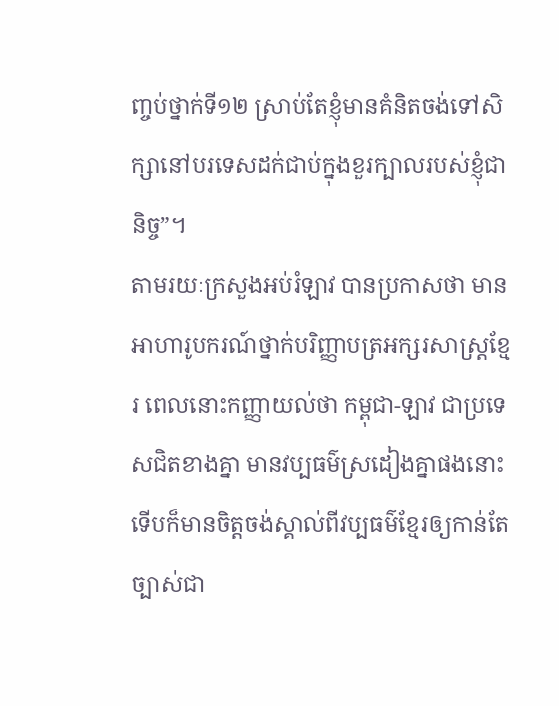ញ្ចប់ថ្នាក់ទី១២ ស្រាប់តែខ្ញុំមានគំនិតចង់ទៅសិក្សានៅបរទេសដក់ជាប់ក្នុងខួរក្បាលរបស់ខ្ញុំជានិច្ច”។
តាមរយៈក្រសួងអប់រំឡាវ បានប្រកាសថា មានអាហារូបករណ៍ថ្នាក់បរិញ្ញាបត្រអក្សរសាស្ត្រខ្មែរ ពេលនោះកញ្ញាយល់ថា កម្ពុជា-ឡាវ ជាប្រទេសជិតខាងគ្នា មានវប្បធម៌ស្រដៀងគ្នាផងនោះ  ទើបក៏មានចិត្តចង់ស្គាល់ពីវប្បធម៌ខ្មែរឲ្យកាន់តែច្បាស់ជា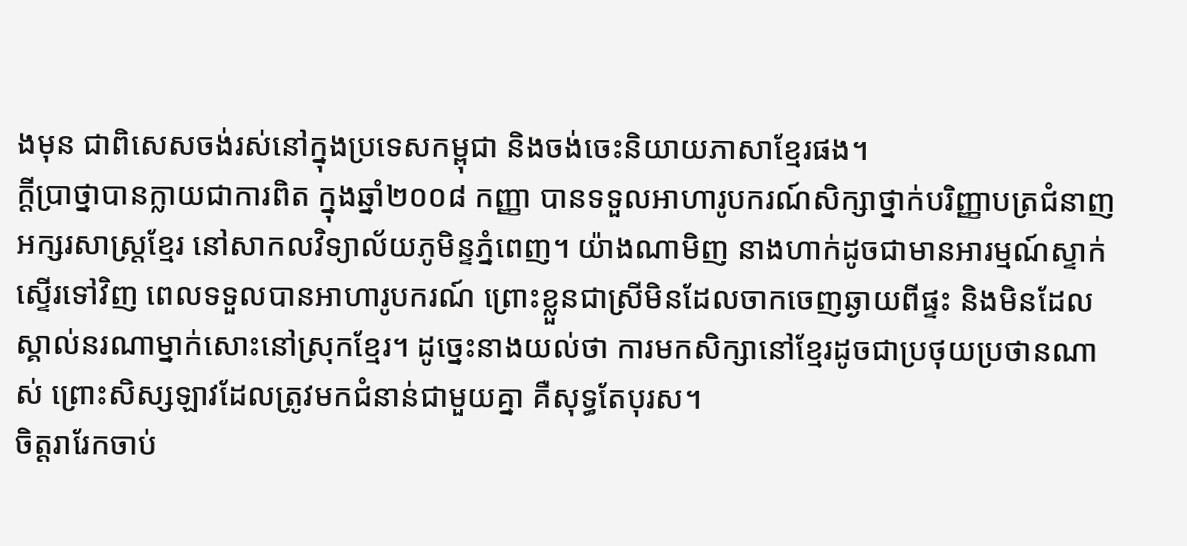ងមុន ជាពិសេសចង់រស់នៅក្នុងប្រទេសកម្ពុជា និងចង់ចេះនិយាយភាសាខ្មែរផង។
ក្ដីប្រាថ្នាបានក្លាយជាការពិត ក្នុងឆ្នាំ២០០៨ កញ្ញា បានទទួលអាហារូបករណ៍សិក្សាថ្នាក់បរិញ្ញាបត្រជំនាញអក្សរសាស្ត្រខ្មែរ នៅសាកលវិទ្យាល័យភូមិន្ទភ្នំពេញ។ យ៉ាងណាមិញ នាងហាក់ដូចជាមានអារម្មណ៍ស្ទាក់ស្ទើរទៅវិញ ពេលទទួលបានអាហារូបករណ៍ ព្រោះខ្លួនជាស្រីមិនដែលចាកចេញឆ្ងាយពីផ្ទះ និងមិនដែលស្គាល់នរណាម្នាក់សោះនៅស្រុកខ្មែរ។ ដូច្នេះនាងយល់ថា ការមកសិក្សានៅខ្មែរដូចជាប្រថុយប្រថានណាស់ ព្រោះសិស្សឡាវដែលត្រូវមកជំនាន់ជាមួយគ្នា គឺសុទ្ធតែបុរស។
ចិត្តរារែកចាប់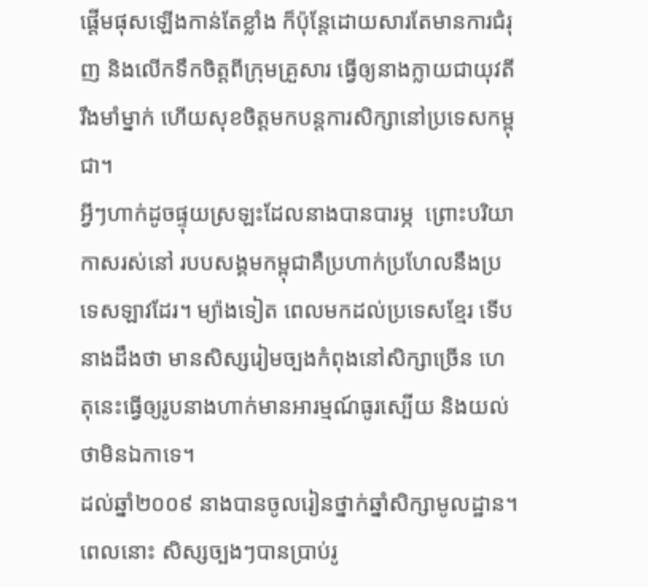ផ្ដើមផុសឡើងកាន់តែខ្លាំង ក៏ប៉ុន្តែដោយសារតែមានការជំរុញ និងលើកទឹកចិត្តពីក្រុមគ្រួសារ ធ្វើឲ្យនាងក្លាយជាយុវតីរឹងមាំម្នាក់ ហើយសុខចិត្តមកបន្តការសិក្សានៅប្រទេសកម្ពុជា។
អ្វីៗហាក់ដូចផ្ទុយស្រឡះដែលនាងបានបារម្ភ  ព្រោះបរិយាកាសរស់នៅ របបសង្គមកម្ពុជាគឺប្រហាក់ប្រហែលនឹងប្រទេសឡាវដែរ។ ម្យ៉ាងទៀត ពេលមកដល់ប្រទេសខ្មែរ ទើបនាងដឹងថា មានសិស្សរៀមច្បងកំពុងនៅសិក្សាច្រើន ហេតុនេះធ្វើឲ្យរូបនាងហាក់មានអារម្មណ៍ធូរស្បើយ និងយល់ថាមិនឯកាទេ។
ដល់ឆ្នាំ២០០៩ នាងបានចូលរៀនថ្នាក់ឆ្នាំសិក្សាមូលដ្ឋាន។ ពេលនោះ សិស្សច្បងៗបានប្រាប់រូ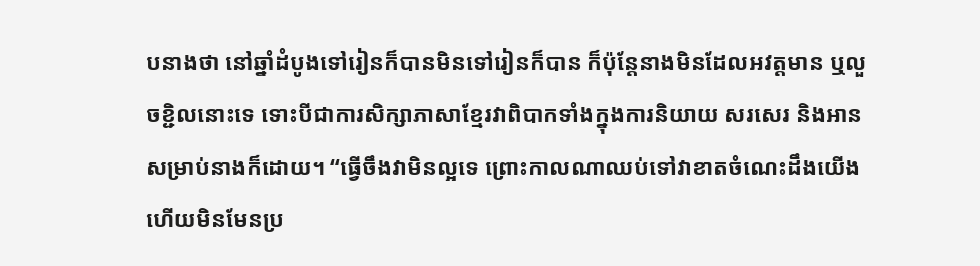បនាងថា នៅឆ្នាំដំបូងទៅរៀនក៏បានមិនទៅរៀនក៏បាន ក៏ប៉ុន្តែនាងមិនដែលអវត្តមាន ឬលួចខ្ជិលនោះទេ ទោះបីជាការសិក្សាភាសាខ្មែរវាពិបាកទាំងក្នុងការនិយាយ សរសេរ និងអានសម្រាប់នាងក៏ដោយ។ “ធ្វើចឹងវាមិនល្អទេ ព្រោះកាលណាឈប់ទៅវាខាតចំណេះដឹងយើង ហើយមិនមែនប្រ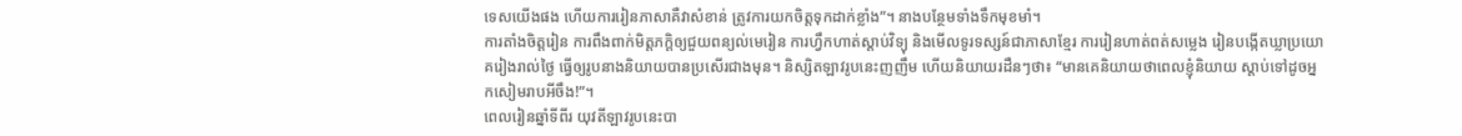ទេសយើងផង ហើយការរៀនភាសាគឺវាសំខាន់ ត្រូវការយកចិត្តទុកដាក់ខ្លាំង”។ នាងបន្ថែមទាំងទឹកមុខមាំ។
ការតាំងចិត្តរៀន ការពឹងពាក់មិត្តភក្តិឲ្យជួយពន្យល់មេរៀន ការហ្វឹកហាត់ស្ដាប់វិទ្យុ និងមើលទូរទស្សន៍ជាភាសាខ្មែរ ការរៀនហាត់ពត់សម្លេង រៀនបង្កើតឃ្លាប្រយោគរៀងរាល់ថ្ងៃ ធ្វើឲ្យរូបនាងនិយាយបានប្រសើរជាងមុន។ និស្សិតឡាវរូបនេះញញឹម ហើយនិយាយរដឺនៗថា៖ “មានគេនិយាយថាពេលខ្ញុំនិយាយ ស្តាប់ទៅដូចអ្នកសៀមរាបអីចឹង!”។
ពេលរៀនឆ្នាំទីពីរ យុវតីឡាវរូបនេះបា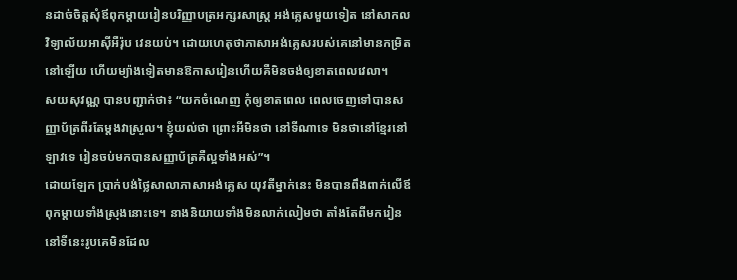នដាច់ចិត្តសុំឪពុកម្ដាយរៀនបរិញ្ញាបត្រអក្សរសាស្ត្រ អង់គ្លេសមួយទៀត នៅសាកលវិទ្យាល័យអាស៊ីអឺរ៉ុប វេនយប់។ ដោយហេតុថាភាសាអង់គ្លេសរបស់គេនៅមានកម្រិតនៅឡើយ ហើយម្យ៉ាងទៀតមានឱកាសរៀនហើយគឺមិនចង់ឲ្យខាតពេលវេលា។
សយសុវណ្ណ បានបញ្ជាក់ថា៖ “យកចំណេញ កុំឲ្យខាតពេល ពេលចេញទៅបានសញ្ញាប័ត្រពីរតែម្ដងវាស្រួល។ ខ្ញុំយល់ថា ព្រោះអីមិនថា នៅទីណាទេ មិនថានៅខ្មែរនៅឡាវទេ រៀនចប់មកបានសញ្ញាប័ត្រគឺល្អទាំងអស់”។
ដោយឡែក ប្រាក់បង់ថ្លៃសាលាភាសាអង់គ្លេស យុវតីម្នាក់នេះ មិនបានពឹងពាក់លើឪពុកម្ដាយទាំងស្រុងនោះទេ។ នាងនិយាយទាំងមិនលាក់លៀមថា តាំងតែពីមករៀននៅទីនេះរូបគេមិនដែល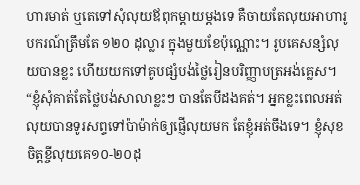ហារមាត់ ឬតេទៅសុំលុយឪពុកម្ដាយម្ដងទេ គឺចាយតែលុយអាហារូបករណ៍ត្រឹមតែ ១២០ ដុល្លារ ក្នុងមួយខែប៉ុណ្ណោះ។ រូបគេសន្សំលុយបានខ្លះ ហើយយកទៅគូបផ្សំបង់ថ្លៃរៀនបរិញ្ញាបត្រអង់គ្លេស។
“ខ្ញុំសុំគាត់តែថ្លៃបង់សាលាខ្លះៗ បានតែបីដងគត់។ អ្នកខ្លះពេលអត់លុយបានទូរសព្ទទៅប៉ាម៉ាក់ឲ្យផ្ញើលុយមក តែខ្ញុំអត់ចឹងទេ។ ខ្ញុំសុខចិត្តខ្ចីលុយគេ១០-២០ដុ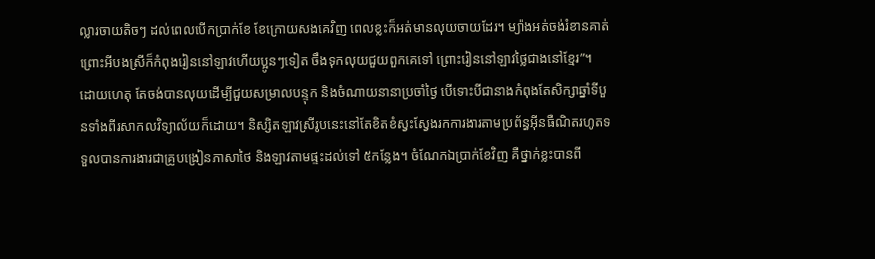ល្លារចាយតិចៗ ដល់ពេលបើកប្រាក់ខែ ខែក្រោយសងគេវិញ ពេលខ្លះក៏អត់មានលុយចាយដែរ។ ម្យ៉ាងអត់ចង់រំខានគាត់ ព្រោះអីបងស្រីក៏កំពុងរៀននៅឡាវហើយប្អូនៗទៀត ចឹងទុកលុយជួយពួកគេទៅ ព្រោះរៀននៅឡាវថ្លៃជាងនៅខ្មែរ”។
ដោយហេតុ តែចង់បានលុយដើម្បីជួយសម្រាលបន្ទុក និងចំណាយនានាប្រចាំថ្ងៃ បើទោះបីជានាងកំពុងតែសិក្សាឆ្នាំទីបួនទាំងពីរសាកលវិទ្យាល័យក៏ដោយ។ និស្សិតឡាវស្រីរូបនេះនៅតែខិតខំស្វះស្វែងរកការងារតាមប្រព័ន្ធអ៊ីនធឺណិតរហូតទទួលបានការងារជាគ្រូបង្រៀនភាសាថៃ និងឡាវតាមផ្ទះដល់ទៅ ៥កន្លែង។ ចំណែកឯប្រាក់ខែវិញ គឺថ្នាក់ខ្លះបានពី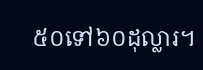៥០ទៅ៦០ដុល្លារ។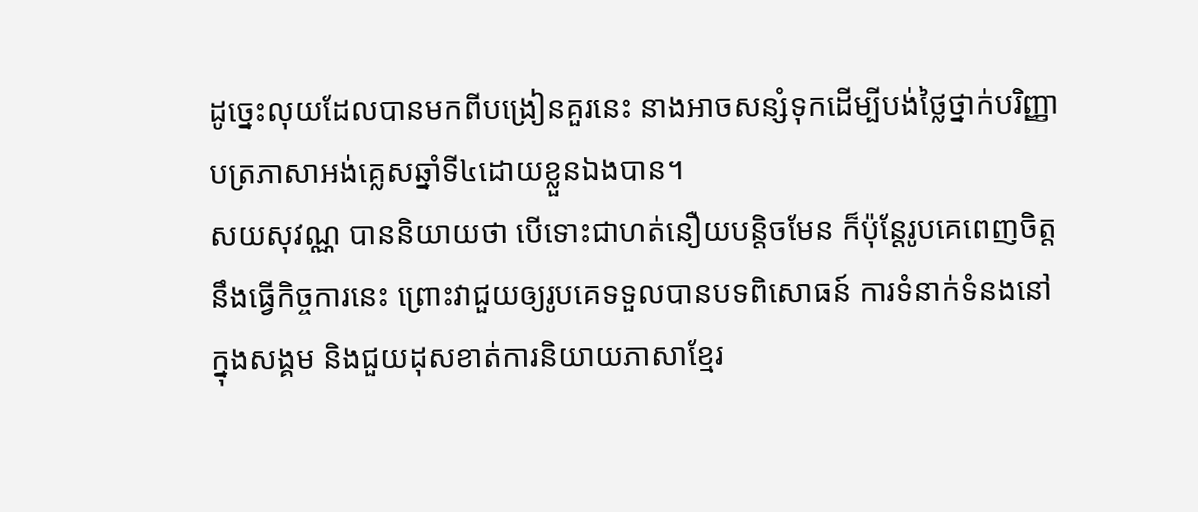ដូច្នេះលុយដែលបានមកពីបង្រៀនគួរនេះ នាងអាចសន្សំទុកដើម្បីបង់ថ្លៃថ្នាក់បរិញ្ញាបត្រភាសាអង់គ្លេសឆ្នាំទី៤ដោយខ្លួនឯងបាន។
សយសុវណ្ណ បាននិយាយថា បើទោះជាហត់នឿយបន្តិចមែន ក៏ប៉ុន្តែរូបគេពេញចិត្តនឹងធ្វើកិច្ចការនេះ ព្រោះវាជួយឲ្យរូបគេទទួលបានបទពិសោធន៍ ការទំនាក់ទំនងនៅក្នុងសង្គម និងជួយដុសខាត់ការនិយាយភាសាខ្មែរ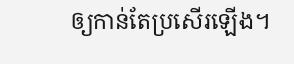ឲ្យកាន់តែប្រសើរឡើង។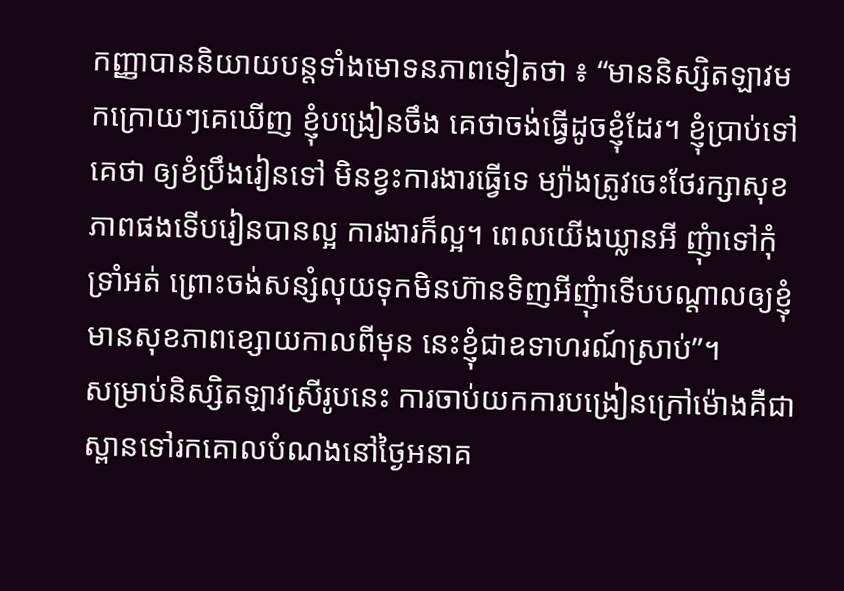កញ្ញាបាននិយាយបន្តទាំងមោទនភាពទៀតថា ៖ “មាននិស្សិតឡាវមកក្រោយៗគេឃើញ ខ្ញុំបង្រៀនចឹង គេថាចង់ធ្វើដូចខ្ញុំដែរ។ ខ្ញុំប្រាប់ទៅគេថា ឲ្យខំប្រឹងរៀនទៅ មិនខ្វះការងារធ្វើទេ ម្យ៉ាងត្រូវចេះថែរក្សាសុខភាពផងទើបរៀនបានល្អ ការងារក៏ល្អ។ ពេលយើងឃ្លានអី ញុំាទៅកុំទ្រាំអត់ ព្រោះចង់សន្សំលុយទុកមិនហ៊ានទិញអីញុំាទើបបណ្ដាលឲ្យខ្ញុំមានសុខភាពខ្សោយកាលពីមុន នេះខ្ញុំជាឧទាហរណ៍ស្រាប់”។
សម្រាប់និស្សិតឡាវស្រីរូបនេះ ការចាប់យកការបង្រៀនក្រៅម៉ោងគឺជាស្ពានទៅរកគោលបំណងនៅថ្ងៃអនាគ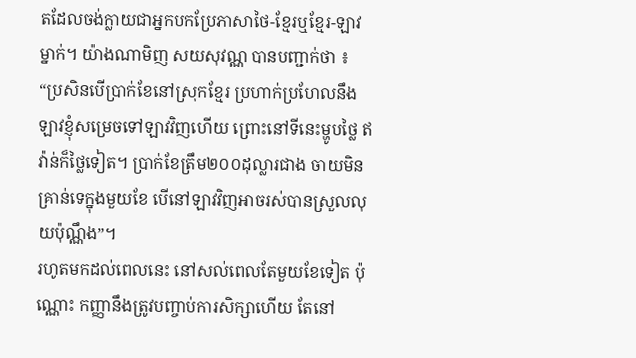តដែលចង់ក្លាយជាអ្នកបកប្រែភាសាថៃ-ខ្មែរឬខ្មែរ-ឡាវម្នាក់។ យ៉ាងណាមិញ សយសុវណ្ណ បានបញ្ជាក់ថា ៖ “ប្រសិនបើប្រាក់ខែនៅស្រុកខ្មែរ ប្រហាក់ប្រហែលនឹងឡាវខ្ញុំសម្រេចទៅឡាវវិញហើយ ព្រោះនៅទីនេះម្ហូបថ្លៃ ឥវ៉ាន់ក៏ថ្លៃទៀត។ ប្រាក់ខែត្រឹម២០០ដុល្លារជាង ចាយមិនគ្រាន់ទេក្នុងមួយខែ បើនៅឡាវវិញអាចរស់បានស្រួលលុយប៉ុណ្ណឹង”។
រហូតមកដល់ពេលនេះ នៅសល់ពេលតែមួយខែទៀត ប៉ុណ្ណោះ កញ្ញានឹងត្រូវបញ្ចាប់ការសិក្សាហើយ តែនៅ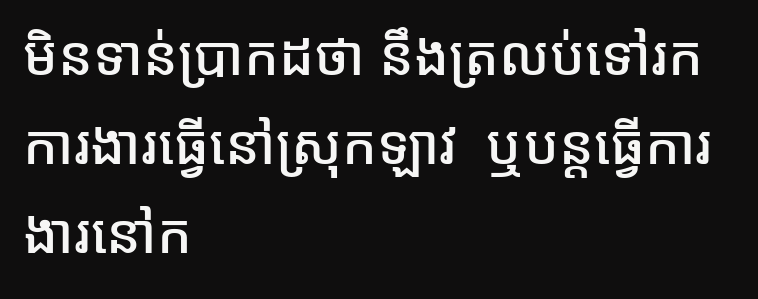មិនទាន់ប្រាកដថា នឹងត្រលប់ទៅរកការងារធ្វើនៅស្រុកឡាវ  ឬបន្តធ្វើការងារនៅក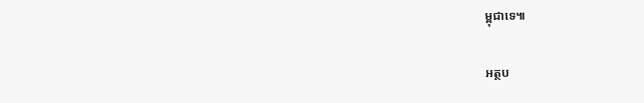ម្ពុជាទេ៕

អត្ថប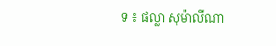ទ ៖ ផល្លា សុម៉ាលីណា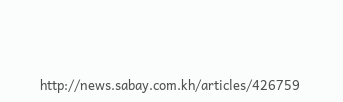http://news.sabay.com.kh/articles/426759